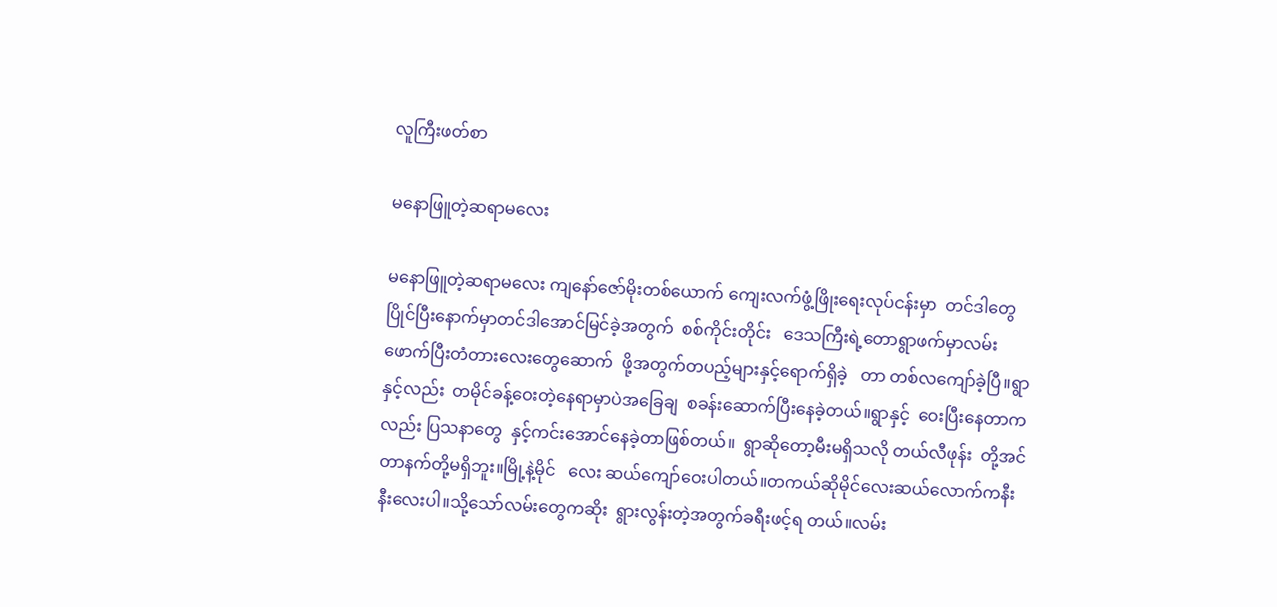လူကြီးဖတ်စာ

မနောဖြူတဲ့ဆရာမလေး

မနောဖြူတဲ့ဆရာမလေး ကျနော်ဇော်မိုးတစ်ယောက် ကျေးလက်ဖွံ့ဖြိုးရေးလုပ်ငန်းမှာ  တင်ဒါတွေပြိုင်ပြီးနောက်မှာတင်ဒါအောင်မြင်ခဲ့အတွက်  စစ်ကိုင်းတိုင်း   ဒေသကြီးရဲ့တောရွာဖက်မှာလမ်း  ဖောက်ပြီးတံတားလေးတွေဆောက်  ဖို့အတွက်တပည့်များနှင့်ရောက်ရှိခဲ့   တာ တစ်လကျော်ခဲ့ပြီ။ရွာနှင့်လည်း  တမိုင်ခန့်ဝေးတဲ့နေရာမှာပဲအခြေချ  စခန်းဆောက်ပြီးနေခဲ့တယ်။ရွာနှင့်  ဝေးပြီးနေတာကလည်း ပြသနာတွေ  နှင့်ကင်းအောင်နေခဲ့တာဖြစ်တယ်။  ရွာဆိုတော့မီးမရှိသလို တယ်လီဖုန်း  တို့အင်တာနက်တို့မရှိဘူး။မြို့နဲ့မိုင်   လေး ဆယ်ကျော်ဝေးပါတယ်။တကယ်ဆိုမိုင်လေးဆယ်လောက်ကနီးနီးလေးပါ။သို့သော်လမ်းတွေကဆိုး  ရွားလွန်းတဲ့အတွက်ခရီးဖင့်ရ တယ်။လမ်း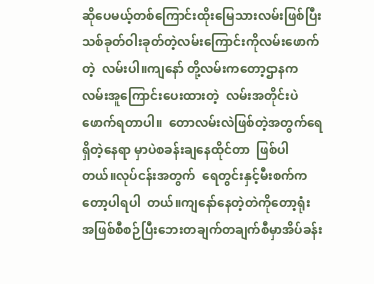ဆိုပေမယ့်တစ်ကြောင်းထိုးမြေသားလမ်းဖြစ်ပြီးသစ်ခုတ်ဝါးခုတ်တဲ့လမ်းကြောင်းကိုလမ်းဖောက်တဲ့  လမ်းပါ။ကျနော် တို့လမ်းကတော့ဌာနကလမ်းအူကြောင်းပေးထားတဲ့  လမ်းအတိုင်းပဲဖောက်ရတာပါ။  တောလမ်းလဲဖြစ်တဲ့အတွက်ရေရှိတဲ့နေရာ မှာပဲစခန်းချနေထိုင်တာ  ဖြစ်ပါတယ်။လုပ်ငန်းအတွက်  ရေတွင်းနှင့်မီးစက်ကတော့ပါရပါ  တယ်။ကျနော်နေတဲ့တဲကိုတော့ရုံး  အဖြစ်စီစဉ်ပြီးဘေးတချက်တချက်စီမှာအိပ်ခန်း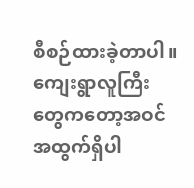စီစဉ်ထားခဲ့တာပါ။ ကျေးရွာလူကြီးတွေကတော့အဝင်အထွက်ရှိပါ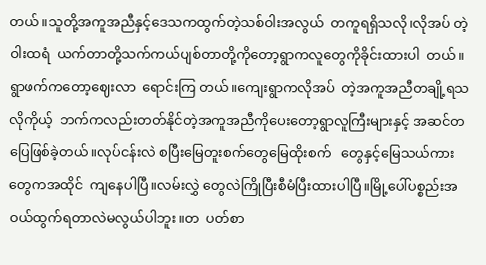တယ်။သူတို့အကူအညီနှင့်ဒေသကထွက်တဲ့သစ်ဝါးအလွယ်  တကူရရှိသလို၊လိုအပ် တဲ့ဝါးထရံ  ယက်တာတို့သက်ကယ်ပျစ်တာတို့ကိုတော့ရွာကလူတွေကိုခိုင်းထားပါ  တယ်။ရွာဖက်ကတော့ဈေးလာ  ရောင်းကြ တယ်။ကျေးရွာကလိုအပ်  တဲ့အကူအညီတချို့ရသလိုကိုယ့်  ဘက်ကလည်းတတ်နိုင်တဲ့အကူအညီကိုပေးတော့ရွာလူကြီးများနှင့် အဆင်တပြေဖြစ်ခဲ့တယ်။လုပ်ငန်းလဲ စပြီးမြေတူးစက်တွေမြေထိုးစက်   တွေနှင့်မြေသယ်ကားတွေကအထိုင်  ကျနေပါပြီ။လမ်းလွှဲ တွေလဲကြိုပြီးစီမံပြီးထားပါပြီ။မြို့ပေါ်ပစ္စည်းအ  ဝယ်ထွက်ရတာလဲမလွယ်ပါဘူး။တ  ပတ်စာ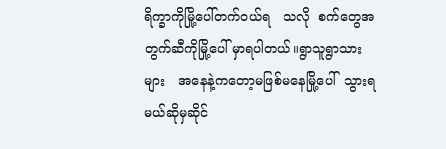ရိက္ခာကိုမြို့ပေါ်တက်ဝယ်ရ   သလို  စက်တွေအတွက်ဆီကိုမြို့ပေါ် မှာရပါတယ်။ရွာသူရွာသားများ   အနေနဲ့ကတော့မဖြစ်မနေမြို့ပေါ်  သွားရမယ်ဆိုမှဆိုင်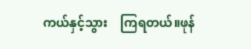ကယ်နှင့်သွား    ကြရတယ်။ဖုန်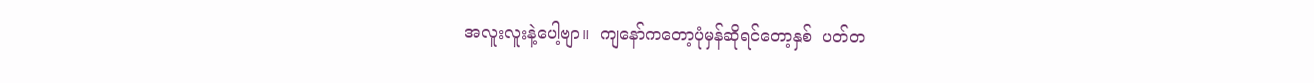အလူးလူးနဲ့ပေါ့ဗျာ။  ကျနော်ကတော့ပုံမှန်ဆိုရင်တော့နှစ်  ပတ်တ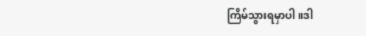ကြိမ်သွားရမှာပါ။ဒါ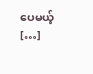ပေမယ့်  […]